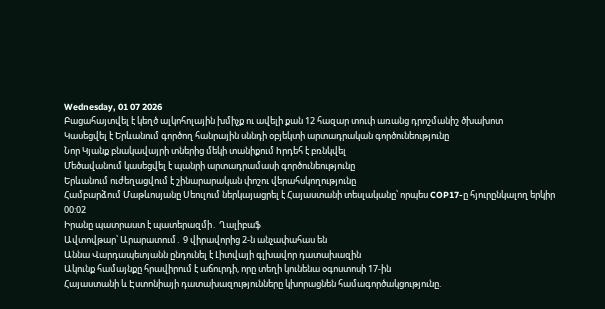Wednesday, 01 07 2026
Բացահայտվել է կեղծ ալկոհոլային խմիչք ու ավելի քան 12 հազար տուփ առանց դրոշմանիշ ծխախոտ
Կասեցվել է Երևանում գործող հանրային սննդի օբյեկտի արտադրական գործունեությունը
Նոր Կյանք բնակավայրի տներից մեկի տանիքում hրդեհ է բռնկվել
Մեծավանում կասեցվել է պանրի արտադրամասի գործունեությունը
Երևանում ուժեղացվում է շինարարական փոշու վերահսկողությունը
Համբարձում Մաթևոսյանը Սեուլում ներկայացրել է Հայաստանի տեսլականը՝ որպես COP17-ը հյուրընկալող երկիր
00:02
Իրանը պատրաստ է պատերազմի․ Ղալիբաֆ
Ավտովթար՝ Արարատում․ 9 վիրավորից 2-ն անչափահաս են
Աննա Վարդապետյանն ընդունել է Լիտվայի գլխավոր դատախազին
Ակունք համայնքը հրավիրում է աճուրդի, որը տեղի կունենա օգոստոսի 17-ին
Հայաստանի և Էստոնիայի դատախազությունները կխորացնեն համագործակցությունը.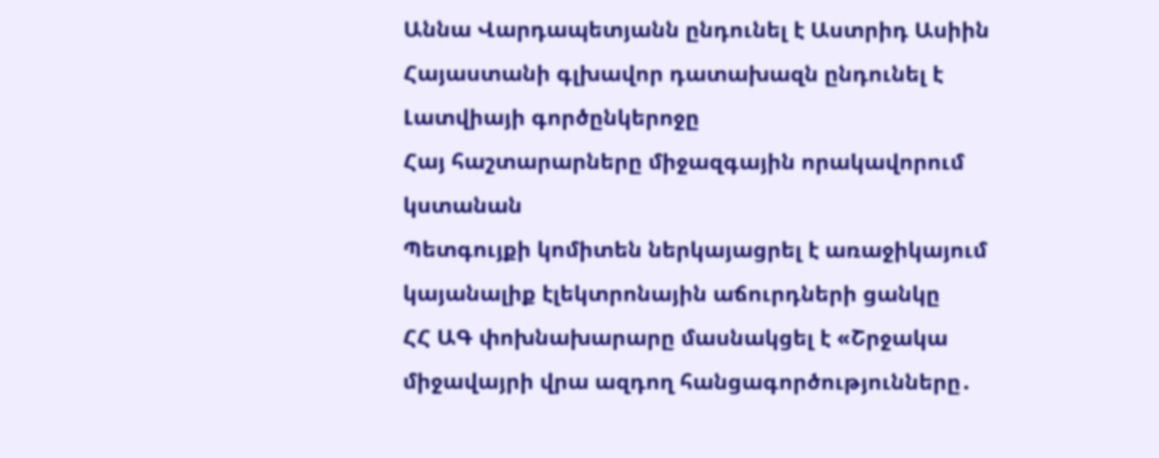Աննա Վարդապետյանն ընդունել է Աստրիդ Ասիին
Հայաստանի գլխավոր դատախազն ընդունել է Լատվիայի գործընկերոջը
Հայ հաշտարարները միջազգային որակավորում կստանան
Պետգույքի կոմիտեն ներկայացրել է առաջիկայում կայանալիք էլեկտրոնային աճուրդների ցանկը
ՀՀ ԱԳ փոխնախարարը մասնակցել է «Շրջակա միջավայրի վրա ազդող հանցագործությունները․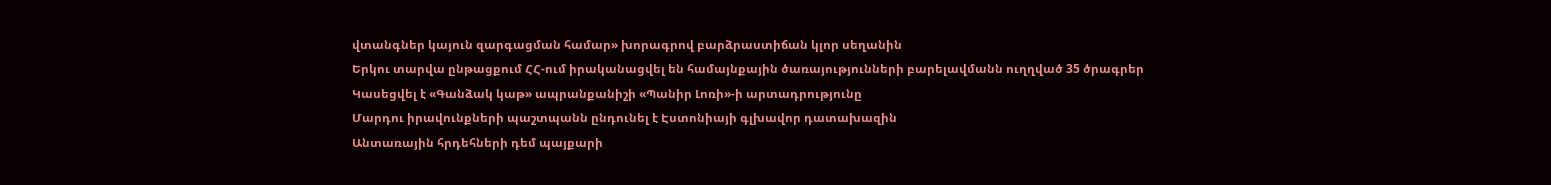վտանգներ կայուն զարգացման համար» խորագրով բարձրաստիճան կլոր սեղանին
Երկու տարվա ընթացքում ՀՀ-ում իրականացվել են համայնքային ծառայությունների բարելավմանն ուղղված 35 ծրագրեր
Կասեցվել է «Գանձակ կաթ» ապրանքանիշի «Պանիր Լոռի»-ի արտադրությունը
Մարդու իրավունքների պաշտպանն ընդունել է Էստոնիայի գլխավոր դատախազին
Անտառային հրդեհների դեմ պայքարի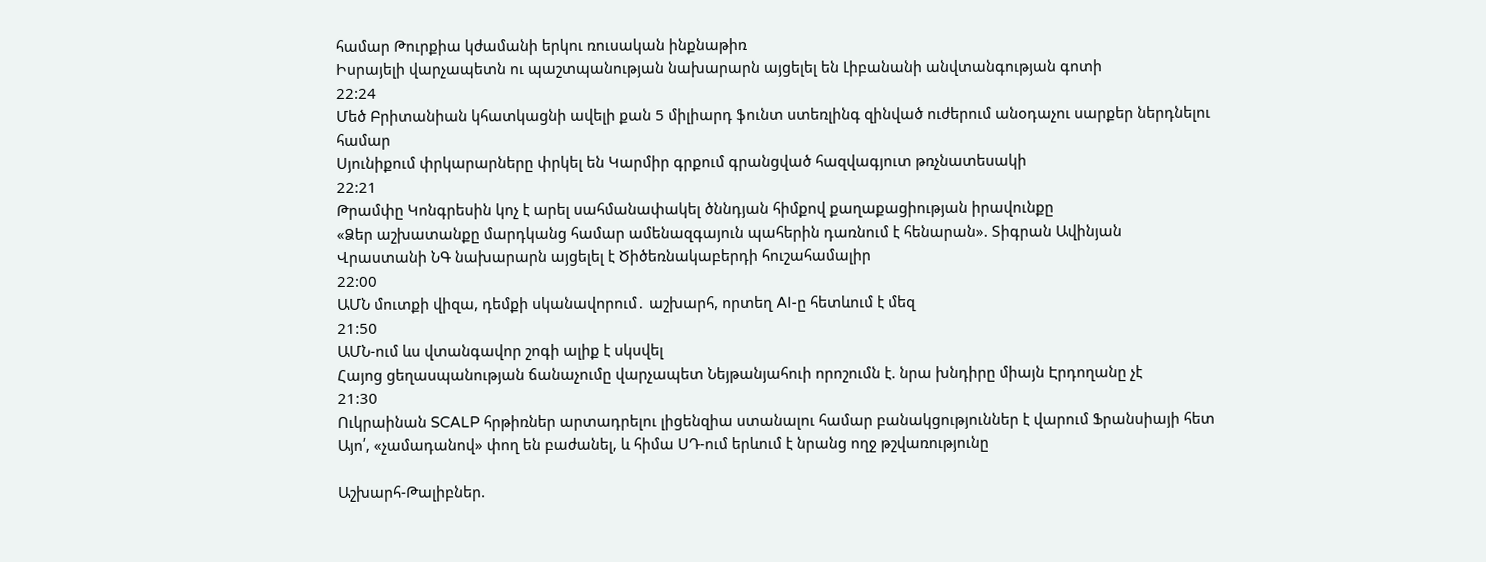համար Թուրքիա կժամանի երկու ռուսական ինքնաթիռ
Իսրայելի վարչապետն ու պաշտպանության նախարարն այցելել են Լիբանանի անվտանգության գոտի
22:24
Մեծ Բրիտանիան կհատկացնի ավելի քան 5 միլիարդ ֆունտ ստեռլինգ զինված ուժերում անօդաչու սարքեր ներդնելու համար
Սյունիքում փրկարարները փրկել են Կարմիր գրքում գրանցված հազվագյուտ թռչնատեսակի
22:21
Թրամփը Կոնգրեսին կոչ է արել սահմանափակել ծննդյան հիմքով քաղաքացիության իրավունքը
«Ձեր աշխատանքը մարդկանց համար ամենազգայուն պահերին դառնում է հենարան». Տիգրան Ավինյան
Վրաստանի ՆԳ նախարարն այցելել է Ծիծեռնակաբերդի հուշահամալիր
22:00
ԱՄՆ մուտքի վիզա, դեմքի սկանավորում․ աշխարհ, որտեղ AI-ը հետևում է մեզ
21:50
ԱՄՆ-ում ևս վտանգավոր շոգի ալիք է սկսվել
Հայոց ցեղասպանության ճանաչումը վարչապետ Նեյթանյահուի որոշումն է. նրա խնդիրը միայն Էրդողանը չէ
21:30
Ուկրաինան SCALP հրթիռներ արտադրելու լիցենզիա ստանալու համար բանակցություններ է վարում Ֆրանսիայի հետ
Այո՛, «չամադանով» փող են բաժանել, և հիմա ՍԴ-ում երևում է նրանց ողջ թշվառությունը

Աշխարհ-Թալիբներ.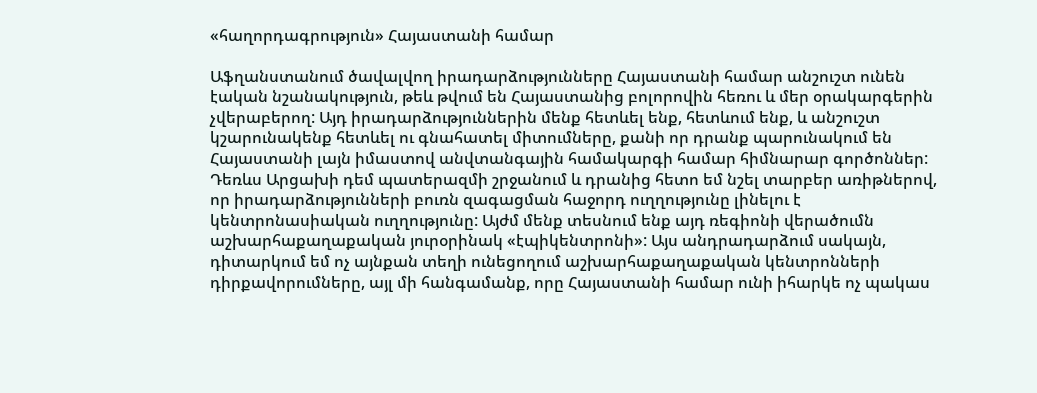«հաղորդագրություն» Հայաստանի համար

Աֆղանստանում ծավալվող իրադարձությունները Հայաստանի համար անշուշտ ունեն էական նշանակություն, թեև թվում են Հայաստանից բոլորովին հեռու և մեր օրակարգերին չվերաբերող: Այդ իրադարձություններին մենք հետևել ենք, հետևում ենք, և անշուշտ կշարունակենք հետևել ու գնահատել միտումները, քանի որ դրանք պարունակում են Հայաստանի լայն իմաստով անվտանգային համակարգի համար հիմնարար գործոններ: Դեռևս Արցախի դեմ պատերազմի շրջանում և դրանից հետո եմ նշել տարբեր առիթներով, որ իրադարձությունների բուռն զագացման հաջորդ ուղղությունը լինելու է կենտրոնասիական ուղղությունը: Այժմ մենք տեսնում ենք այդ ռեգիոնի վերածումն աշխարհաքաղաքական յուրօրինակ «էպիկենտրոնի»: Այս անդրադարձում սակայն, դիտարկում եմ ոչ այնքան տեղի ունեցողում աշխարհաքաղաքական կենտրոնների դիրքավորումները, այլ մի հանգամանք, որը Հայաստանի համար ունի իհարկե ոչ պակաս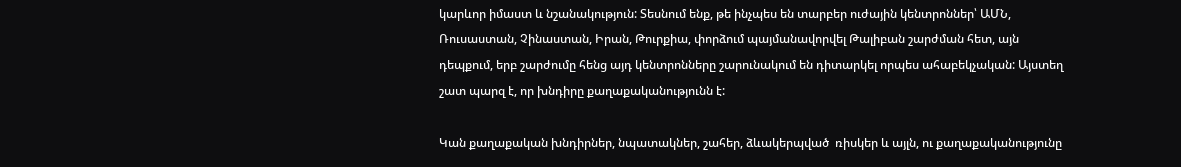կարևոր իմաստ և նշանակություն: Տեսնում ենք, թե ինչպես են տարբեր ուժային կենտրոններ՝ ԱՄՆ, Ռուսաստան, Չինաստան, Իրան, Թուրքիա, փորձում պայմանավորվել Թալիբան շարժման հետ, այն դեպքում, երբ շարժումը հենց այդ կենտրոնները շարունակում են դիտարկել որպես ահաբեկչական: Այստեղ շատ պարզ է, որ խնդիրը քաղաքականությունն է:

Կան քաղաքական խնդիրներ, նպատակներ, շահեր, ձևակերպված  ռիսկեր և այլն, ու քաղաքականությունը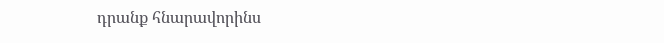դրանք հնարավորինս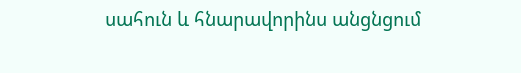սահուն և հնարավորինս անցնցում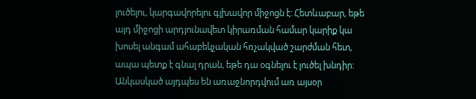լուծելու, կարգավորելու գլխավոր միջոցն է: Հետևաբար, եթե այդ միջոցի արդյունավետ կիրառման համար կարիք կա խոսել անգամ ահաբեկչական հռչակված շարժման հետ, ապա պետք է գնալ դրան, եթե դա օգնելու է լուծել խնդիր: Անկասկած այդպես են առաջնորդվում առ այսօր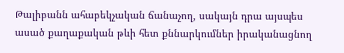Թալիբանն ահաբեկչական ճանաչող, սակայն դրա այսպես ասած քաղաքական թևի հետ քննարկումներ իրականացնող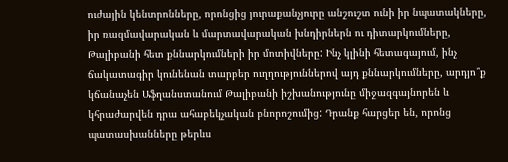ուժային կենտրոնները, որոնցից յուրաքանչյուրը անշուշտ ունի իր նպատակները, իր ռազմավարական և մարտավարական խնդիրներն ու դիտարկումները, Թալիբանի հետ քննարկումների իր մոտիվները: Ինչ կլինի հետագայում, ինչ ճակատագիր կունենան տարբեր ուղղություններով այդ քննարկումները, արդյո՞ք կճանաչեն Աֆղանստանում Թալիբանի իշխանությունը միջազգայնորեն և կհրաժարվեն դրա ահաբեկչական բնորոշումից: Դրանք հարցեր են, որոնց պատասխանները թերևս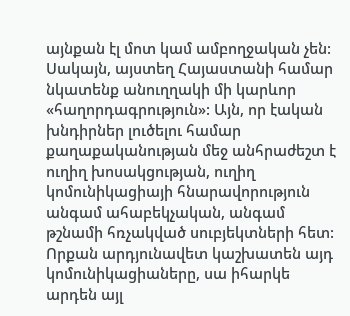այնքան էլ մոտ կամ ամբողջական չեն: Սակայն, այստեղ Հայաստանի համար նկատենք անուղղակի մի կարևոր «հաղորդագրություն»: Այն, որ էական խնդիրներ լուծելու համար քաղաքականության մեջ անհրաժեշտ է ուղիղ խոսակցության, ուղիղ կոմունիկացիայի հնարավորություն անգամ ահաբեկչական, անգամ թշնամի հռչակված սուբյեկտների հետ: Որքան արդյունավետ կաշխատեն այդ կոմունիկացիաները, սա իհարկե արդեն այլ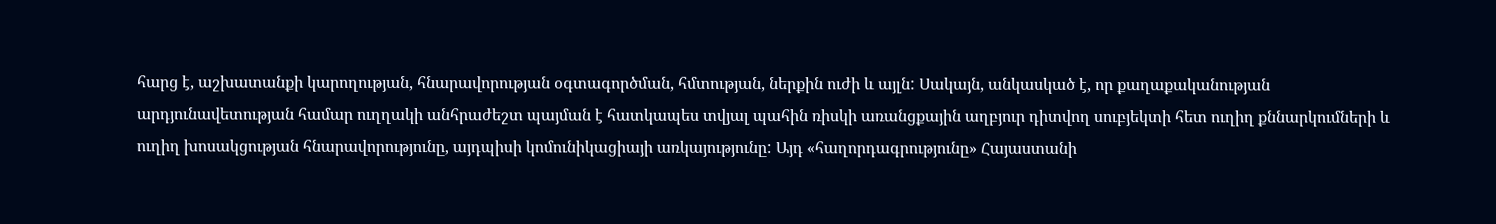հարց է, աշխատանքի կարողության, հնարավորության օգտագործման, հմտության, ներքին ուժի և այլն: Սակայն, անկասկած է, որ քաղաքականության արդյունավետության համար ուղղակի անհրաժեշտ պայման է հատկապես տվյալ պահին ռիսկի առանցքային աղբյուր դիտվող սուբյեկտի հետ ուղիղ քննարկումների և ուղիղ խոսակցության հնարավորությունը, այդպիսի կոմունիկացիայի առկայությունը: Այդ «հաղորդագրությունը» Հայաստանի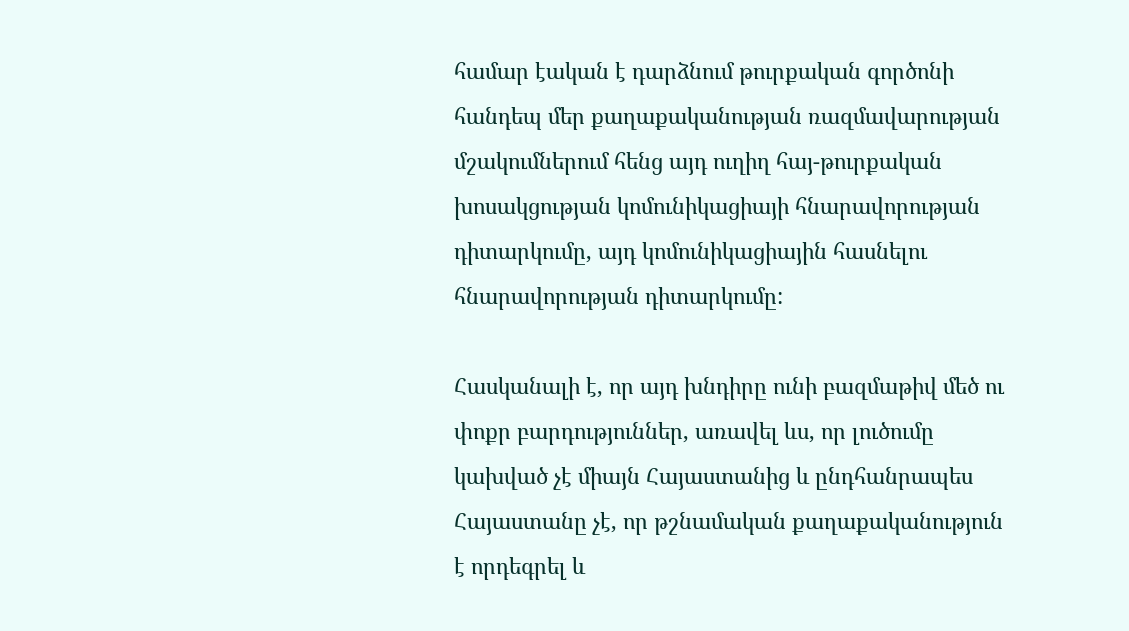համար էական է դարձնում թուրքական գործոնի հանդեպ մեր քաղաքականության ռազմավարության մշակումներում հենց այդ ուղիղ հայ-թուրքական խոսակցության կոմունիկացիայի հնարավորության դիտարկումը, այդ կոմունիկացիային հասնելու հնարավորության դիտարկումը:

Հասկանալի է, որ այդ խնդիրը ունի բազմաթիվ մեծ ու փոքր բարդություններ, առավել ևս, որ լուծումը կախված չէ միայն Հայաստանից և ընդհանրապես Հայաստանը չէ, որ թշնամական քաղաքականություն է որդեգրել և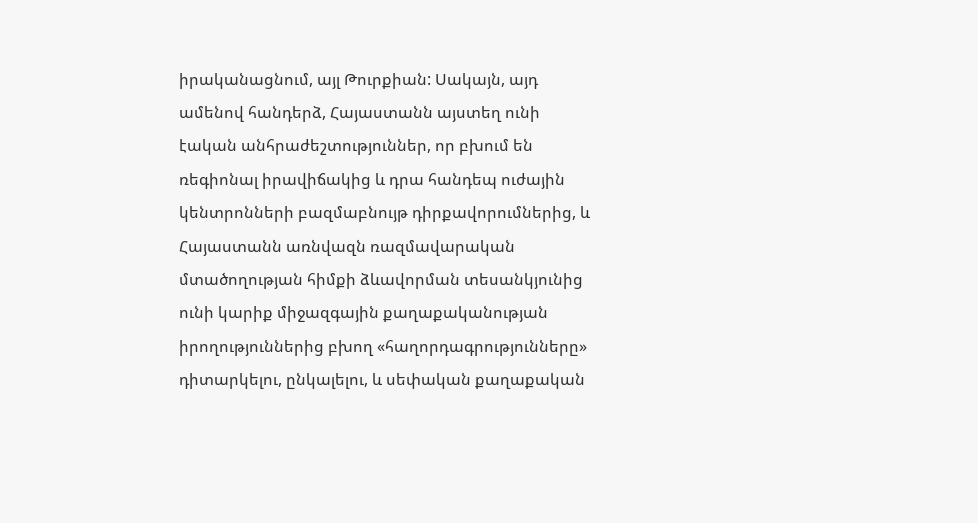իրականացնում, այլ Թուրքիան: Սակայն, այդ ամենով հանդերձ, Հայաստանն այստեղ ունի էական անհրաժեշտություններ, որ բխում են ռեգիոնալ իրավիճակից և դրա հանդեպ ուժային կենտրոնների բազմաբնույթ դիրքավորումներից, և Հայաստանն առնվազն ռազմավարական մտածողության հիմքի ձևավորման տեսանկյունից ունի կարիք միջազգային քաղաքականության իրողություններից բխող «հաղորդագրությունները» դիտարկելու, ընկալելու, և սեփական քաղաքական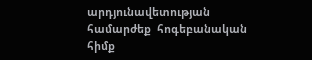արդյունավետության համարժեք  հոգեբանական հիմք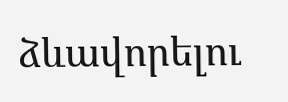ձևավորելու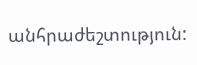անհրաժեշտություն: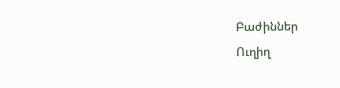Բաժիններ
Ուղիղ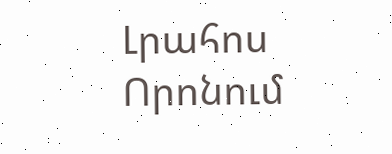Լրահոս
Որոնում